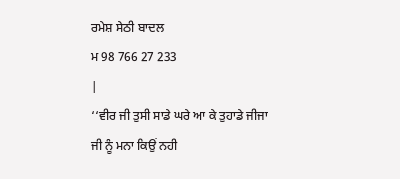ਰਮੇਸ਼ ਸੇਠੀ ਬਾਦਲ
ਮ 98 766 27 233
|
‘‘ਵੀਰ ਜੀ ਤੁਸੀ ਸਾਡੇ ਘਰੇ ਆ ਕੇ ਤੁਹਾਡੇ ਜੀਜਾ ਜੀ ਨੂੰ ਮਨਾ ਕਿਉਂ ਨਹੀ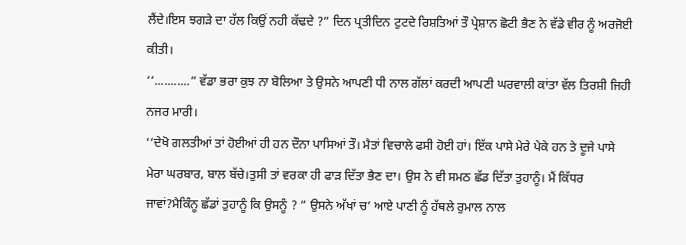ਲੈਂਦੇ।ਇਸ ਝਗੜੇ ਦਾ ਹੱਲ ਕਿਉਂ ਨਹੀ ਕੱਢਦੇ ?” ਦਿਨ ਪ੍ਰਤੀਦਿਨ ਟੁਟਦੇ ਰਿਸ਼ਤਿਆਂ ਤੌ ਪ੍ਰੇਸ਼ਾਨ ਛੋਟੀ ਭੈਣ ਨੇ ਵੱਡੇ ਵੀਰ ਨੂੰ ਅਰਜੋਈ ਕੀਤੀ।
‘‘...........” ਵੱਡਾ ਭਰਾ ਕੁਝ ਨਾ ਬੋਲਿਆ ਤੇ ਉਸਨੇ ਆਪਣੀ ਧੀ ਨਾਲ ਗੱਲਾਂ ਕਰਦੀ ਆਪਣੀ ਘਰਵਾਲੀ ਕਾਂਤਾ ਵੱਲ ਤਿਰਸ਼ੀ ਜਿਹੀ ਨਜਰ ਮਾਰੀ।
‘‘ਦੇਖੋ ਗਲਤੀਆਂ ਤਾਂ ਹੋਈਆਂ ਹੀ ਹਨ ਦੌਨਾ ਪਾਸਿਆਂ ਤੌ। ਮੈਤਾਂ ਵਿਚਾਲੇ ਫਸੀ ਹੋਈ ਹਾਂ। ਇੱਕ ਪਾਸੇ ਮੇਰੇ ਪੇਕੇ ਹਨ ਤੇ ਦੂਜੇ ਪਾਸੇ ਮੇਰਾ ਘਰਬਾਰ, ਬਾਲ ਬੱਚੇ।ਤੁਸੀ ਤਾਂ ਵਰਕਾ ਹੀ ਫਾੜ ਦਿੱਤਾ ਭੈਣ ਦਾ। ਉਸ ਨੇ ਵੀ ਸਮਠ ਛੱਡ ਦਿੱਤਾ ਤੁਹਾਨੂੰ। ਮੈਂ ਕਿੱਧਰ ਜਾਵਾਂ?ਮੈਕਿੰਨੂ ਛੱਡਾਂ ਤੁਹਾਨੂੰ ਕਿ ਉਸਨੂੰ ? ” ਉਸਨੇ ਅੱਖਾਂ ਚ’ ਆਏ ਪਾਣੀ ਨੂੰ ਹੱਥਲੇ ਰੁਮਾਲ ਨਾਲ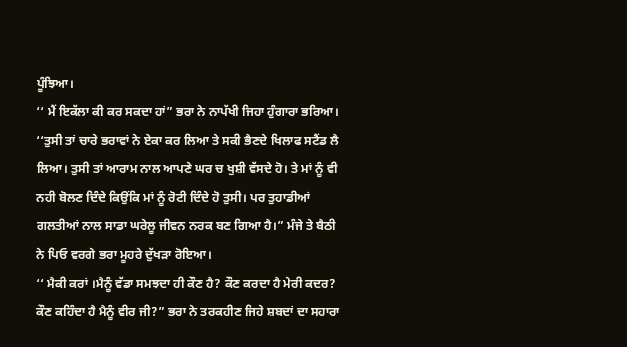ਪੂੰਝਿਆ।
‘‘ ਮੈਂ ਇਕੱਲਾ ਕੀ ਕਰ ਸਕਦਾ ਹਾਂ” ਭਰਾ ਨੇ ਨਾਪੱਖੀ ਜਿਹਾ ਹੁੰਗਾਰਾ ਭਰਿਆ।
‘‘ਤੁਸੀ ਤਾਂ ਚਾਰੇ ਭਰਾਵਾਂ ਨੇ ਏਕਾ ਕਰ ਲਿਆ ਤੇ ਸਕੀ ਭੈਣਦੇ ਖਿਲਾਫ ਸਟੈਂਡ ਲੈ ਲਿਆ। ਤੁਸੀ ਤਾਂ ਆਰਾਮ ਨਾਲ ਆਪਣੇ ਘਰ ਚ ਖੁਸ਼ੀ ਵੱਸਦੇ ਹੋ। ਤੇ ਮਾਂ ਨੂੰ ਵੀ ਨਹੀ ਬੋਲਣ ਦਿੰਦੇ ਕਿਉਂਕਿ ਮਾਂ ਨੂੰ ਰੋਟੀ ਦਿੰਦੇ ਹੋ ਤੁਸੀ। ਪਰ ਤੁਹਾਡੀਆਂ ਗਲਤੀਆਂ ਨਾਲ ਸਾਡਾ ਘਰੇਲੂ ਜੀਵਨ ਨਰਕ ਬਣ ਗਿਆ ਹੈ।” ਮੰਜੇ ਤੇ ਬੈਠੀ ਨੇ ਪਿਓ ਵਰਗੇ ਭਰਾ ਮੂਹਰੇ ਦੁੱਖੜਾ ਰੋਇਆ।
‘‘ ਮੈਕੀ ਕਰਾਂ ।ਮੈਨੂੰ ਵੱਡਾ ਸਮਝਦਾ ਹੀ ਕੌਣ ਹੈ? ਕੌਣ ਕਰਦਾ ਹੈ ਮੇਰੀ ਕਦਰ? ਕੌਣ ਕਹਿੰਦਾ ਹੈ ਮੈਨੂੰ ਵੀਰ ਜੀ?” ਭਰਾ ਨੇ ਤਰਕਹੀਣ ਜਿਹੇ ਸ਼ਬਦਾਂ ਦਾ ਸਹਾਰਾ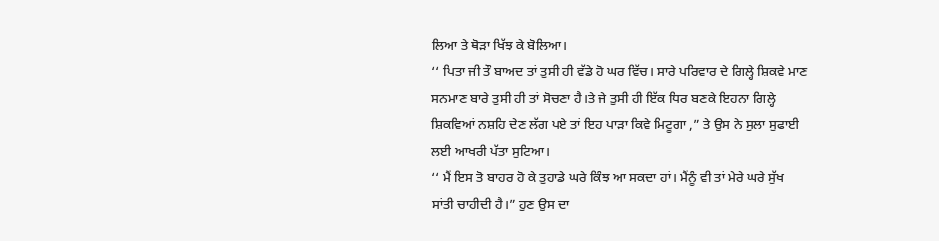ਲਿਆ ਤੇ ਥੋੜਾ ਖਿੱਝ ਕੇ ਬੋਲਿਆ।
‘‘ ਪਿਤਾ ਜੀ ਤੌ ਬਾਅਦ ਤਾਂ ਤੁਸੀ ਹੀ ਵੱਡੇ ਹੋ ਘਰ ਵਿੱਚ। ਸਾਰੇ ਪਰਿਵਾਰ ਦੇ ਗਿਲ੍ਹੇ ਸ਼ਿਕਵੇ ਮਾਣ ਸਨਮਾਣ ਬਾਰੇ ਤੁਸੀ ਹੀ ਤਾਂ ਸੋਚਣਾ ਹੈ।ਤੇ ਜੇ ਤੁਸੀ ਹੀ ਇੱਕ ਧਿਰ ਬਣਕੇ ਇਹਨਾ ਗਿਲ੍ਹੇ ਸ਼ਿਕਵਿਆਂ ਨਸ਼ਹਿ ਦੇਣ ਲੱਗ ਪਏ ਤਾਂ ਇਹ ਪਾੜਾ ਕਿਵੇ ਮਿਟੂਗਾ ,” ਤੇ ਉਸ ਨੇ ਸੁਲਾ ਸੁਫਾਈ ਲਈ ਆਖਰੀ ਪੱਤਾ ਸੁਟਿਆ।
‘‘ ਮੈਂ ਇਸ ਤੋ ਬਾਹਰ ਹੋ ਕੇ ਤੁਹਾਡੇ ਘਰੇ ਕਿੰਝ ਆ ਸਕਦਾ ਹਾਂ। ਮੈਂਨੂੰ ਵੀ ਤਾਂ ਮੇਰੇ ਘਰੇ ਸੁੱਖ ਸਾਂਤੀ ਚਾਹੀਦੀ ਹੈ।” ਹੁਣ ਉਸ ਦਾ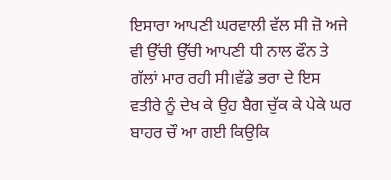ਇਸਾਰਾ ਆਪਣੀ ਘਰਵਾਲੀ ਵੱਲ ਸੀ ਜ਼ੋ ਅਜੇ ਵੀ ਉੱਚੀ ਉੱਚੀ ਆਪਣੀ ਧੀ ਨਾਲ ਫੌਨ ਤੇ ਗੱਲਾਂ ਮਾਰ ਰਹੀ ਸੀ।ਵੱਡੇ ਭਰਾ ਦੇ ਇਸ ਵਤੀਰੇ ਨੂੰ ਦੇਖ ਕੇ ਉਹ ਬੈਗ ਚੁੱਕ ਕੇ ਪੇਕੇ ਘਰ ਬਾਹਰ ਚੌ ਆ ਗਈ ਕਿਉਕਿ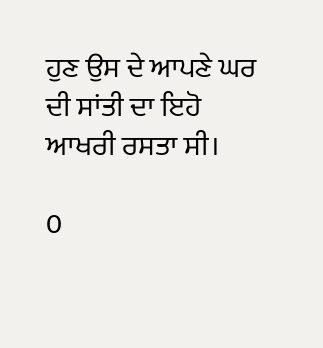ਹੁਣ ਉਸ ਦੇ ਆਪਣੇ ਘਰ ਦੀ ਸਾਂਤੀ ਦਾ ਇਹੋ ਆਖਰੀ ਰਸਤਾ ਸੀ।

0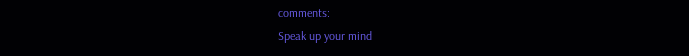comments:
Speak up your mind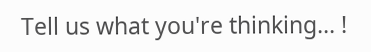Tell us what you're thinking... !